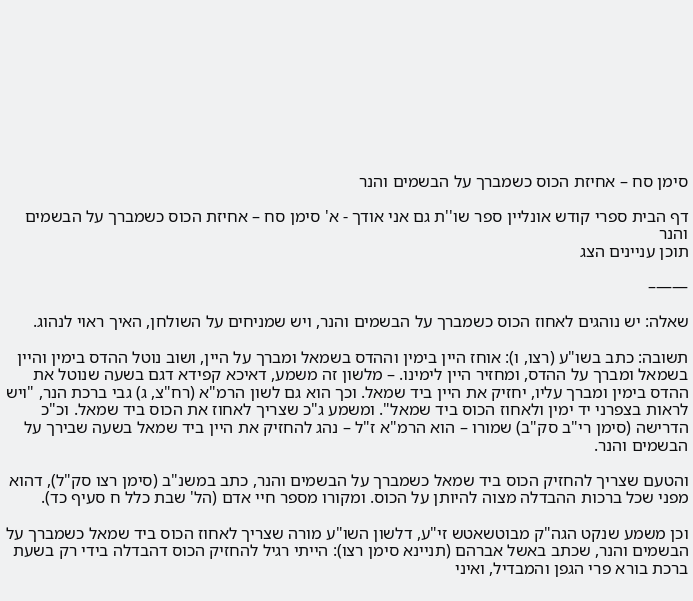סימן סח – אחיזת הכוס כשמברך על הבשמים והנר

דף הבית ספרי קודש אונליין ספר שו''ת גם אני אודך - א' סימן סח – אחיזת הכוס כשמברך על הבשמים והנר
תוכן עניינים הצג

——–

שאלה: יש נוהגים לאחוז הכוס כשמברך על הבשמים והנר, ויש שמניחים על השולחן, האיך ראוי לנהוג.

תשובה: כתב בשו"ע (רצו, ו): אוחז היין בימין וההדס בשמאל ומברך על היין, ושוב נוטל ההדס בימין והיין בשמאל ומברך על ההדס, ומחזיר היין לימינו. – מלשון זה משמע, דאיכא קפידא דגם בשעה שנוטל את ההדס בימין ומברך עליו, יחזיק את היין ביד שמאל. וכך הוא גם לשון הרמ"א (רח"צ, ג) גבי ברכת הנר, "ויש לראות בצפרני יד ימין ולאחוז הכוס ביד שמאל". ומשמע ג"כ שצריך לאחוז את הכוס ביד שמאל. וכ"כ הדרישה (סימן רי"ב סק"ב) שמורו – הוא הרמ"א ז"ל – נהג להחזיק את היין ביד שמאל בשעה שבירך על הבשמים והנר.

והטעם שצריך להחזיק הכוס ביד שמאל כשמברך על הבשמים והנר, כתב במשנ"ב (סימן רצו סק"ל), דהוא מפני שכל ברכות ההבדלה מצוה להיותן על הכוס. ומקורו מספר חיי אדם (הל' שבת כלל ח סעיף כד).

וכן משמע שנקט הגה"ק מבוטשאטש זי"ע, דלשון השו"ע מורה שצריך לאחוז הכוס ביד שמאל כשמברך על הבשמים והנר, שכתב באשל אברהם (תניינא סימן רצו): הייתי רגיל להחזיק הכוס דהבדלה בידי רק בשעת ברכת בורא פרי הגפן והמבדיל, ואיני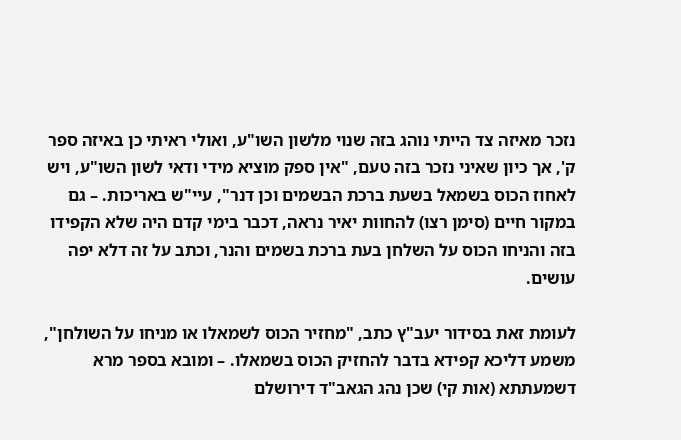נזכר מאיזה צד הייתי נוהג בזה שנוי מלשון השו"ע, ואולי ראיתי כן באיזה ספר ק', אך כיון שאיני נזכר בזה טעם, "אין ספק מוציא מידי ודאי לשון השו"ע, ויש לאחוז הכוס בשמאל בשעת ברכת הבשמים וכן דנר", עיי"ש באריכות. – גם במקור חיים (סימן רצו) להחוות יאיר נראה, דכבר בימי קדם היה שלא הקפידו בזה והניחו הכוס על השלחן בעת ברכת בשמים והנר, וכתב על זה דלא יפה עושים.

לעומת זאת בסידור יעב"ץ כתב, "מחזיר הכוס לשמאלו או מניחו על השולחן", משמע דליכא קפידא בדבר להחזיק הכוס בשמאלו. – ומובא בספר מרא דשמעתתא (אות קי) שכן נהג הגאב"ד דירושלם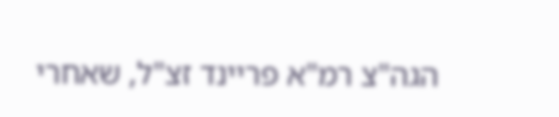הגה"צ רמ"א פריינד זצ"ל, שאחרי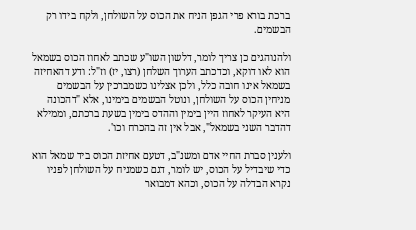ברכת בורא פרי הגפן הניח את הכוס על השולחן, ולקח בידו רק הבשמים.

ולהנוהגים כן צריך לומר, דלשון השו"ע שכתב לאחוז הכוס בשמאל הוא לאו דוקא, וכדכתב הערוך השלחן (רצו, יז) וז"ל: ודע דהאחיזה בשמאל אינו חובה כלל, ולכן אצלינו כשמברכין על הבשמים מניחין הכוס על השולחן, ונוטל הבשמים בימינו, אלא "דהכונה היא העיקר לאחוז היין בימין וההדס בימין בשעת ברכתם, וממילא דהדבר השני בשמאל", אבל אין זה בהכרח וכו'.

ולענין סברת החיי אדם ומשנ"ב, דטעם אחיזת הכוס ביד שמאל הוא כדי שיבדיל על הכוס, יש לומר, דגם כשמניח על השולחן לפניו נקרא הבדלה על הכוס, וכהא דמבואר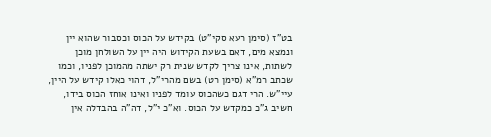בט"ז (סימן רעא סקי"ט) בקידש על הכוס וכסבור שהוא יין ונמצא מים, דאם בשעת הקידוש היה יין על השולחן מוכן לשתות, אינו צריך לקדש שנית רק ישתה מהמוכן לפניו, וכמו שכתב רמ"א (סימן רט) בשם מהרי"ל, דהוי כאלו קידש על היין, עיי"ש. הרי דגם כשהכוס עומד לפניו ואינו אוחז הכוס בידו, חשיב ג"כ כמקדש על הכוס. וא"כ י"ל, דה"ה בהבדלה אין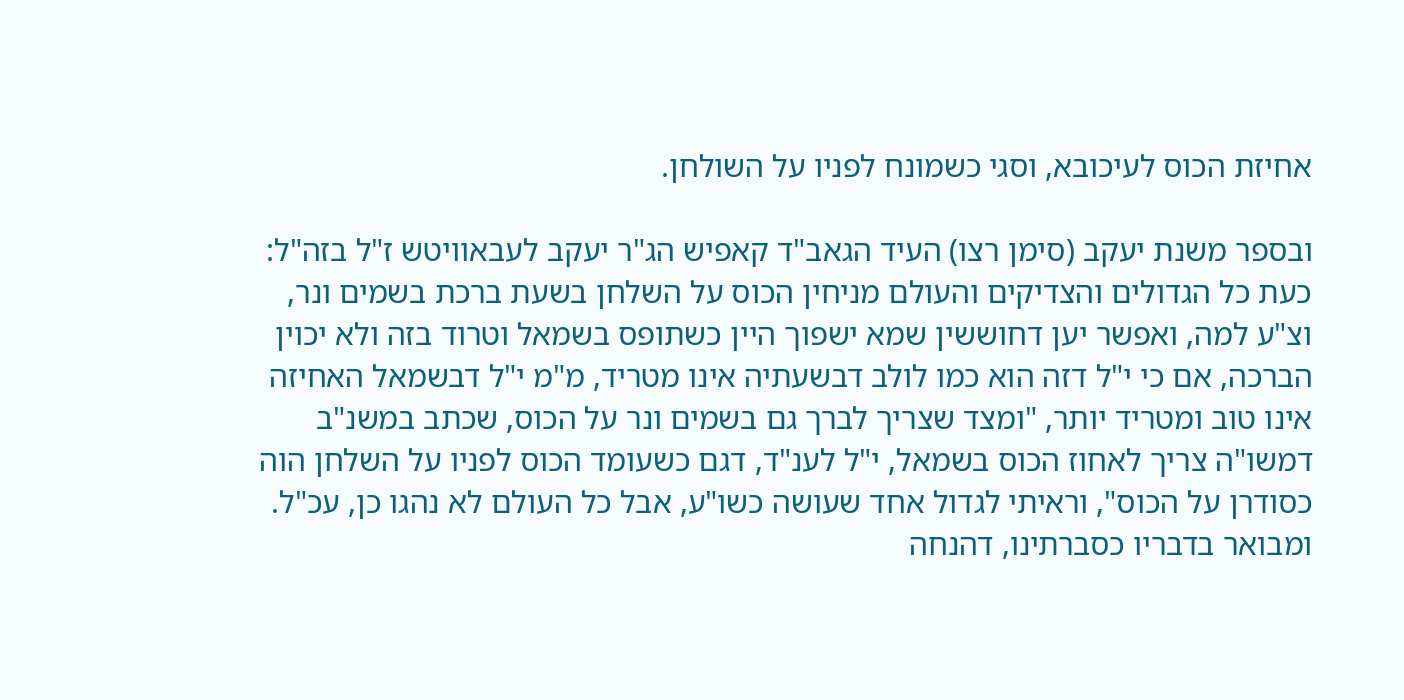אחיזת הכוס לעיכובא, וסגי כשמונח לפניו על השולחן.

ובספר משנת יעקב (סימן רצו) העיד הגאב"ד קאפיש הג"ר יעקב לעבאוויטש ז"ל בזה"ל: כעת כל הגדולים והצדיקים והעולם מניחין הכוס על השלחן בשעת ברכת בשמים ונר, וצ"ע למה, ואפשר יען דחוששין שמא ישפוך היין כשתופס בשמאל וטרוד בזה ולא יכוין הברכה, אם כי י"ל דזה הוא כמו לולב דבשעתיה אינו מטריד, מ"מ י"ל דבשמאל האחיזה אינו טוב ומטריד יותר, "ומצד שצריך לברך גם בשמים ונר על הכוס, שכתב במשנ"ב דמשו"ה צריך לאחוז הכוס בשמאל, י"ל לענ"ד, דגם כשעומד הכוס לפניו על השלחן הוה כסודרן על הכוס", וראיתי לגדול אחד שעושה כשו"ע, אבל כל העולם לא נהגו כן, עכ"ל. ומבואר בדבריו כסברתינו, דהנחה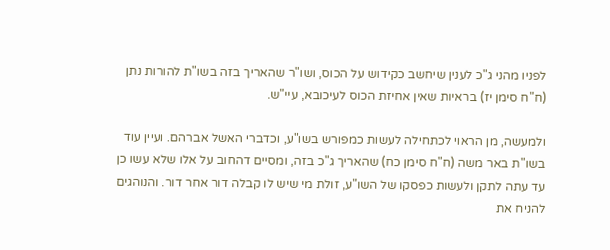לפניו מהני ג"כ לענין שיחשב כקידוש על הכוס, ושו"ר שהאריך בזה בשו"ת להורות נתן (ח"ח סימן יז) בראיות שאין אחיזת הכוס לעיכובא, עיי"ש.

ולמעשה, מן הראוי לכתחילה לעשות כמפורש בשו"ע, וכדברי האשל אברהם. ועיין עוד בשו"ת באר משה (ח"ח סימן כח) שהאריך ג"כ בזה, ומסיים דהחוב על אלו שלא עשו כן עד עתה לתקן ולעשות כפסקו של השו"ע, זולת מי שיש לו קבלה דור אחר דור. והנוהגים להניח את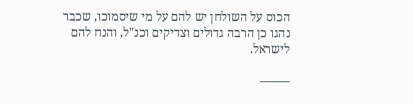הכוס על השולחן יש להם על מי שיסמוכו, שכבר נהגו כן הרבה גדולים וצדיקים וכנ"ל, והנח להם לישראל.

——–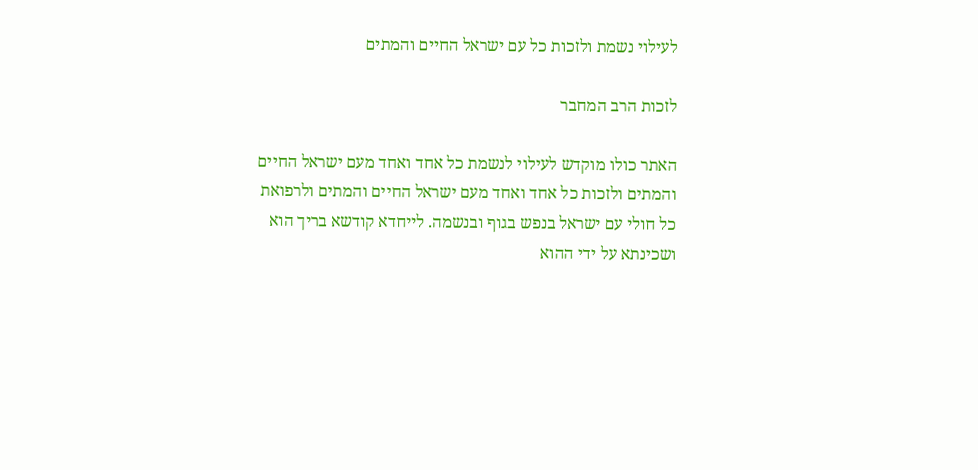לעילוי נשמת ולזכות כל עם ישראל החיים והמתים

לזכות הרב המחבר

האתר כולו מוקדש לעילוי לנשמת כל אחד ואחד מעם ישראל החיים והמתים ולזכות כל אחד ואחד מעם ישראל החיים והמתים ולרפואת כל חולי עם ישראל בנפש בגוף ובנשמה. לייחדא קודשא בריך הוא ושכינתא על ידי ההוא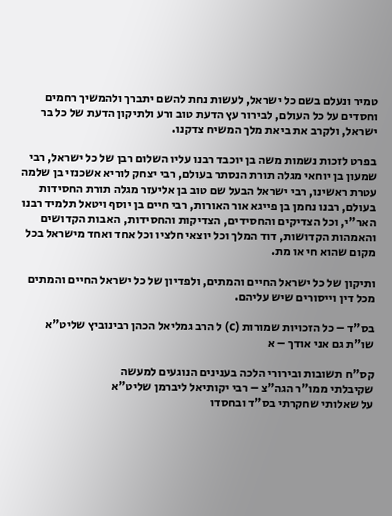טמיר ונעלם בשם כל ישראל, לעשות נחת להשם יתברך ולהמשיך רחמים וחסדים על כל העולם, לבירור עץ הדעת טוב ורע ולתיקון הדעת של כל בר ישראל, ולקרב את ביאת מלך המשיח צדקנו.

בפרט לזכות נשמות משה בן יוכבד רבנו עליו השלום רבן של כל ישראל, רבי שמעון בן יוחאי מגלה תורת הנסתר בעולם, רבי יצחק לוריא אשכנזי בן שלמה עטרת ראשינו, רבי ישראל הבעל שם טוב בן אליעזר מגלה תורת החסידות בעולם, רבנו נחמן בן פייגא אור האורות, רבי חיים בן יוסף ויטאל תלמיד רבנו האר"י, וכל הצדיקים והחסידים, הצדיקות והחסידות, האבות הקדושים והאמהות הקדושות, דוד המלך וכל יוצאי חלציו וכל אחד ואחד מישראל בכל מקום שהוא חי או מת.

ותיקון של כל ישראל החיים והמתים, ולפדיון של כל ישראל החיים והמתים מכל דין וייסורים שיש עליהם.

בס"ד – כל הזכויות שמורות (c) ל הרב גמליאל הכהן רבינוביץ שליט"א
שו"ת גם אני אודך – א

קס"ח תשובות ובירורי הלכה בענינים הנוגעים למעשה
שקיבלתי ממו"ר הגה"צ – רבי יקותיאל ליברמן שליט"א
על שאלותי שחקרתי בס"ד ובחסדו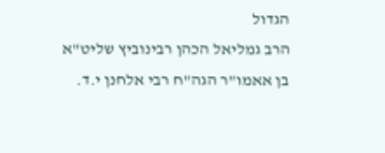הגדול
הרב גמליאל הכהן רבינוביץ שליט"א
בן אאמו"ר הגה"ח רבי אלחנן י.ד.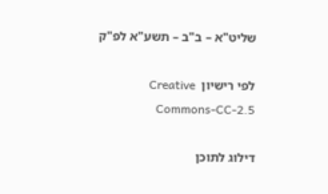שליט"א – ב"ב – תשע"א לפ"ק

לפי רישיון  Creative Commons-CC-2.5

דילוג לתוכן